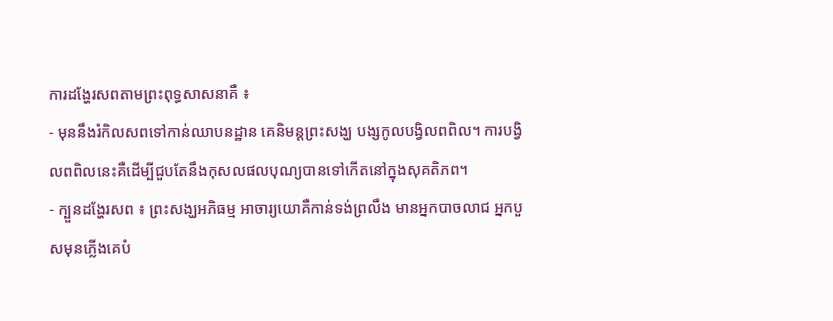ការដង្ហែរសពតាមព្រះពុទ្ធសាសនាគឺ ៖
- មុននឹងរំកិលសពទៅកាន់ឈាបនដ្ឋាន គេនិមន្តព្រះសង្ឃ បង្សកូលបង្វិលពពិល។ ការបង្វិលពពិលនេះគឺដើម្បីជួបតែនឹងកុសលផលបុណ្យបានទៅកើតនៅក្នុងសុគតិភព។
- ក្បួនដង្ហែរសព ៖ ព្រះសង្ឃអភិធម្ម អាចារ្យយោគឺកាន់ទង់ព្រលឹង មានអ្នកបាចលាជ អ្នកបួសមុនភ្លើងគេបំ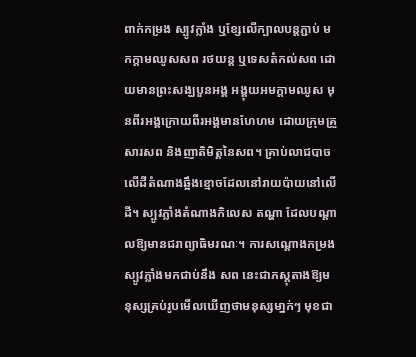ពាក់កម្រង ស្បូវក្លាំង ឬខ្សែលើក្បាលបន្តភ្ជាប់ មកក្តាមឈូសសព រថយន្ត ឬទេសតំកល់សព ដោយមានព្រះសង្ឃបួនអង្គ អង្គុយអមក្តាមឈូស មុនពីរអង្គក្រោយពីរអង្គមានហែហម ដោយក្រុមគ្រួសារសព និងញាតិមិត្តនៃសព។ គ្រាប់លាជបាចលើដីតំណាងឆ្អឹងខ្មោចដែលនៅរាយប៉ាយនៅលើដី។ ស្បូវភ្លាំងតំណាងកិលេស តណ្ហា ដែលបណ្តាលឱ្យមានជរាព្យាធិមរណៈ។ ការសណ្តោងកម្រងស្បូវភ្លាំងមកជាប់នឹង សព នេះជាភស្តុតាងឱ្យមនុស្សគ្រប់រូបមើលឃើញថាមនុស្សមា្នក់ៗ មុខជា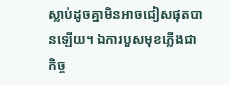ស្លាប់ដូចគ្នាមិនអាចជៀសផុតបានឡើយ។ ឯការបួសមុខភ្លើងជាកិច្ច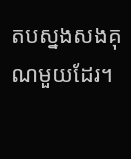តបស្នងសងគុណមួយដែរ។